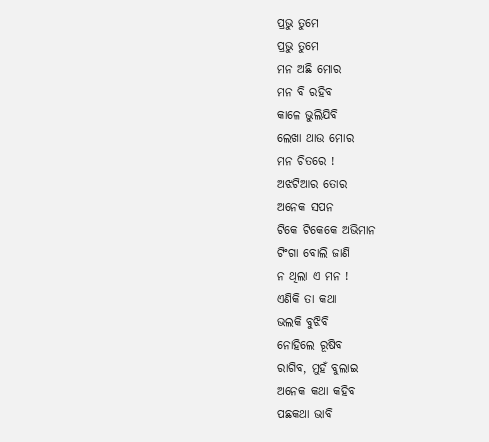ପ୍ରଭୁ ତୁମେ
ପ୍ରଭୁ ତୁମେ
ମନ ଅଛି ମୋର
ମନ ବି ରହିବ
କାଳେ ଭୁଲିଯିବି
ଲେଖା ଥାଉ ମୋର
ମନ ଚିତରେ !
ଅଝଟିଆର ତୋର
ଅନେକ ସପନ
ଟିକେ ଟିକେକେ ଅଭିମାନ
ଟିଂଗା ବୋଲି ଜାଣି
ନ ଥିଲା ଏ ମନ !
ଏଣିକି ତା କଥା
ଭଲକି ବୁଝିବି
ନୋହିଲେ ରୂଷିବ
ରାଗିବ, ମୁହଁ ବୁଲାଇ
ଅନେକ କଥା କହିବ
ପଛକଥା ଭାବି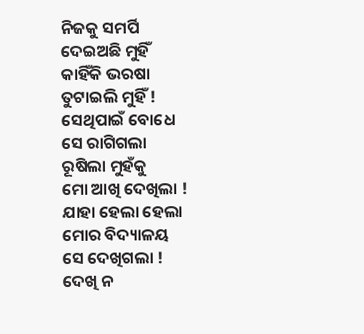ନିଜକୁ ସମର୍ପି
ଦେଇଅଛି ମୁହିଁ
କାହିଁକି ଭରଷା
ତୁଟାଇଲି ମୁହିଁ !
ସେଥିପାଇଁ ବୋଧେ
ସେ ରାଗିଗଲା
ରୂଷିଲା ମୁହଁକୁ
ମୋ ଆଖି ଦେଖିଲା !
ଯାହା ହେଲା ହେଲା
ମୋର ବିଦ୍ୟାଳୟ
ସେ ଦେଖିଗଲା !
ଦେଖି ନ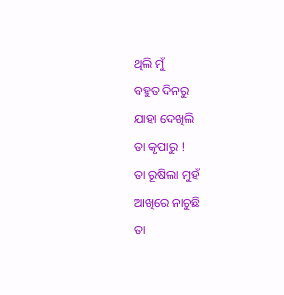ଥିଲି ମୁଁ
ବହୁତ ଦିନରୁ
ଯାହା ଦେଖିଲି
ତା କୃପାରୁ !
ତା ରୂଷିଲା ମୁହଁ
ଆଖିରେ ନାଚୁଛି
ତା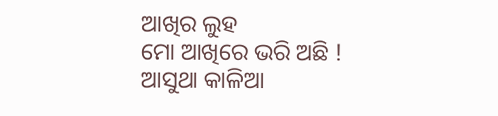ଆଖିର ଲୁହ
ମୋ ଆଖିରେ ଭରି ଅଛି !
ଆସୁଥା କାଳିଆ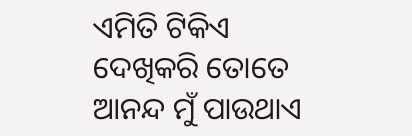ଏମିତି ଟିକିଏ
ଦେଖିକରି ତୋତେ
ଆନନ୍ଦ ମୁଁ ପାଉଥାଏ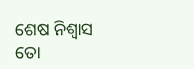ଶେଷ ନିଶ୍ୱାସ ତୋ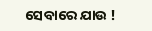ସେବାରେ ଯାଉ !